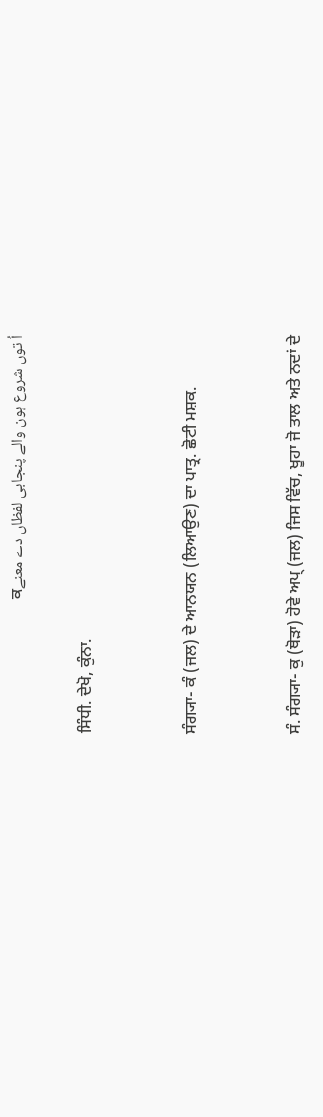اُ توں شروع ہون والے پنجابی لفظاں دے معنےਕ

ਸਿੰਧੀ. ਦੇਖੋ, ਕੁੰਨਾ.


ਸੰਗ੍ਯਾ- ਕੰ (ਜਲ) ਦੇ ਆਨਯਨ (ਲਿਆਉਣ) ਦਾ ਪਾਤ੍ਰ. ਛੋਟੀ ਮਸ਼ਕ.


ਸੰ. ਸੰਗ੍ਯਾ- ਕੁ (ਥੋੜਾ) ਹੋਵੇ ਅਪ੍‌ (ਜਲ) ਜਿਸ ਵਿੱਚ, ਖੂਹਾ ਜੋ ਤਾਲ ਅਤੇ ਨਦਾਂ ਦੇ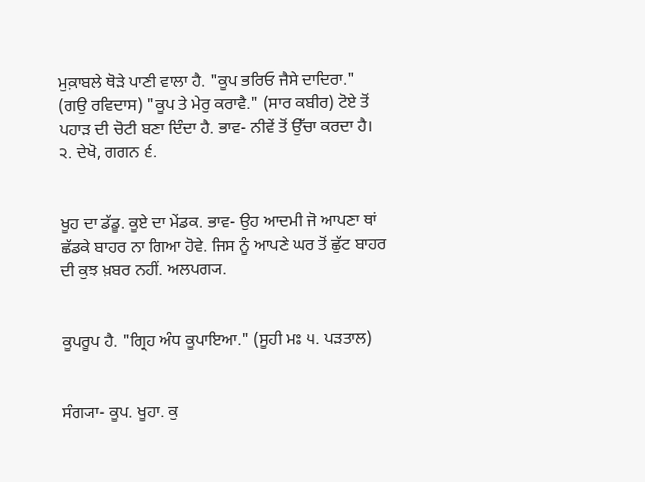ਮੁਕ਼ਾਬਲੇ ਥੋੜੇ ਪਾਣੀ ਵਾਲਾ ਹੈ. "ਕੂਪ ਭਰਿਓ ਜੈਸੇ ਦਾਦਿਰਾ." (ਗਉ ਰਵਿਦਾਸ) "ਕੂਪ ਤੇ ਮੇਰੁ ਕਰਾਵੈ." (ਸਾਰ ਕਬੀਰ) ਟੋਏ ਤੋਂ ਪਹਾੜ ਦੀ ਚੋਟੀ ਬਣਾ ਦਿੰਦਾ ਹੈ. ਭਾਵ- ਨੀਵੇਂ ਤੋਂ ਉੱਚਾ ਕਰਦਾ ਹੈ। ੨. ਦੇਖੋ, ਗਗਨ ੬.


ਖੂਹ ਦਾ ਡੱਡੂ. ਕੂਏ ਦਾ ਮੇਂਡਕ. ਭਾਵ- ਉਹ ਆਦਮੀ ਜੋ ਆਪਣਾ ਥਾਂ ਛੱਡਕੇ ਬਾਹਰ ਨਾ ਗਿਆ ਹੋਵੇ. ਜਿਸ ਨੂੰ ਆਪਣੇ ਘਰ ਤੋਂ ਛੁੱਟ ਬਾਹਰ ਦੀ ਕੁਝ ਖ਼ਬਰ ਨਹੀਂ. ਅਲਪਗ੍ਯ.


ਕੂਪਰੂਪ ਹੈ. "ਗ੍ਰਿਹ ਅੰਧ ਕੂਪਾਇਆ." (ਸੂਹੀ ਮਃ ੫. ਪੜਤਾਲ)


ਸੰਗ੍ਯਾ- ਕੂਪ. ਖੂਹਾ. ਕੁ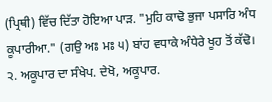(ਪ੍ਰਿਥੀ) ਵਿੱਚ ਦਿੱਤਾ ਹੋਇਆ ਪਾੜ. "ਮੁਹਿ ਕਾਢੋ ਭੁਜਾ ਪਸਾਰਿ ਅੰਧ ਕੂਪਾਰੀਆ." (ਗਉ ਅਃ ਮਃ ੫) ਬਾਂਹ ਵਧਾਕੇ ਅੰਧੇਰੇ ਖੂਹ ਤੋਂ ਕੱਢੋ। ੨. ਅਕੂਪਾਰ ਦਾ ਸੰਖੇਪ. ਦੇਖੋ, ਅਕੂਪਾਰ.